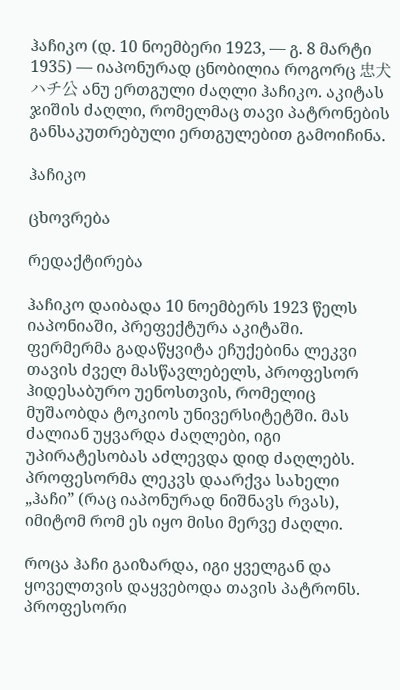ჰაჩიკო (დ. 10 ნოემბერი 1923, — გ. 8 მარტი 1935) — იაპონურად ცნობილია როგორც 忠犬ハチ公 ანუ ერთგული ძაღლი ჰაჩიკო. აკიტას ჯიშის ძაღლი, რომელმაც თავი პატრონების განსაკუთრებული ერთგულებით გამოიჩინა.

ჰაჩიკო

ცხოვრება

რედაქტირება

ჰაჩიკო დაიბადა 10 ნოემბერს 1923 წელს იაპონიაში, პრეფექტურა აკიტაში. ფერმერმა გადაწყვიტა ეჩუქებინა ლეკვი თავის ძველ მასწავლებელს, პროფესორ ჰიდესაბურო უენოსთვის, რომელიც მუშაობდა ტოკიოს უნივერსიტეტში. მას ძალიან უყვარდა ძაღლები, იგი უპირატესობას აძლევდა დიდ ძაღლებს. პროფესორმა ლეკვს დაარქვა სახელი „ჰაჩი” (რაც იაპონურად ნიშნავს რვას), იმიტომ რომ ეს იყო მისი მერვე ძაღლი.

როცა ჰაჩი გაიზარდა, იგი ყველგან და ყოველთვის დაყვებოდა თავის პატრონს. პროფესორი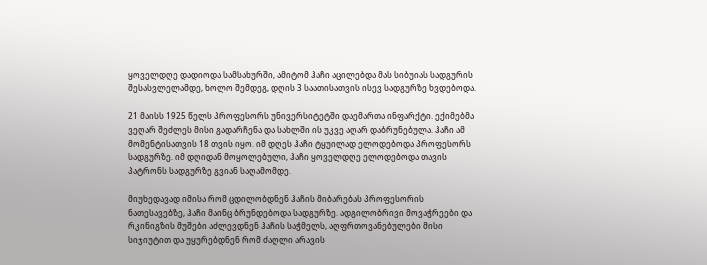ყოველდღე დადიოდა სამსახურში, ამიტომ ჰაჩი აცილებდა მას სიბუიას სადგურის შესასვლელამდე, ხოლო შემდეგ, დღის 3 საათისათვის ისევ სადგურზე ხვდებოდა.

21 მაისს 1925 წელს პროფესორს უნივერსიტეტში დაემართა ინფარქტი. ექიმებმა ვეღარ შეძლეს მისი გადარჩენა და სახლში ის უკვე აღარ დაბრუნებულა. ჰაჩი ამ მომენტისათვის 18 თვის იყო. იმ დღეს ჰაჩი ტყუილად ელოდებოდა პროფესორს სადგურზე. იმ დღიდან მოყოლებული, ჰაჩი ყოველდღე ელოდებოდა თავის პატრონს სადგურზე გვიან საღამომდე.

მიუხედავად იმისა რომ ცდილობდნენ ჰაჩის მიბარებას პროფესორის ნათესავებზე, ჰაჩი მაინც ბრუნდებოდა სადგურზე. ადგილობრივი მოვაჭრეები და რკინიგზის მუშები აძლევდნენ ჰაჩის საჭმელს, აღფრთოვანებულები მისი სიჯიუტით და უყურებდნენ რომ ძაღლი არავის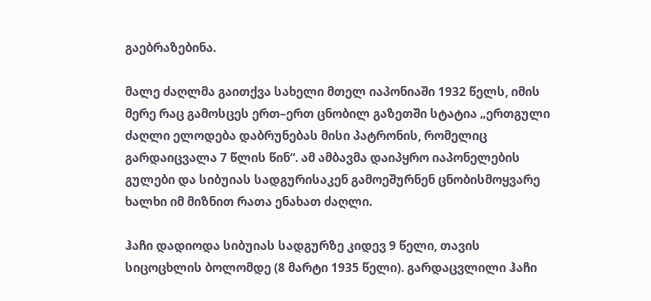გაებრაზებინა.

მალე ძაღლმა გაითქვა სახელი მთელ იაპონიაში 1932 წელს, იმის მერე რაც გამოსცეს ერთ–ერთ ცნობილ გაზეთში სტატია „ერთგული ძაღლი ელოდება დაბრუნებას მისი პატრონის, რომელიც გარდაიცვალა 7 წლის წინ“. ამ ამბავმა დაიპყრო იაპონელების გულები და სიბუიას სადგურისაკენ გამოეშურნენ ცნობისმოყვარე ხალხი იმ მიზნით რათა ენახათ ძაღლი.

ჰაჩი დადიოდა სიბუიას სადგურზე კიდევ 9 წელი, თავის სიცოცხლის ბოლომდე (8 მარტი 1935 წელი). გარდაცვლილი ჰაჩი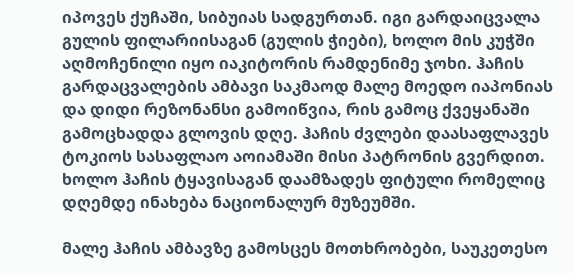იპოვეს ქუჩაში, სიბუიას სადგურთან. იგი გარდაიცვალა გულის ფილარიისაგან (გულის ჭიები), ხოლო მის კუჭში აღმოჩენილი იყო იაკიტორის რამდენიმე ჯოხი. ჰაჩის გარდაცვალების ამბავი საკმაოდ მალე მოედო იაპონიას და დიდი რეზონანსი გამოიწვია, რის გამოც ქვეყანაში გამოცხადდა გლოვის დღე. ჰაჩის ძვლები დაასაფლავეს ტოკიოს სასაფლაო აოიამაში მისი პატრონის გვერდით. ხოლო ჰაჩის ტყავისაგან დაამზადეს ფიტული რომელიც დღემდე ინახება ნაციონალურ მუზეუმში.

მალე ჰაჩის ამბავზე გამოსცეს მოთხრობები, საუკეთესო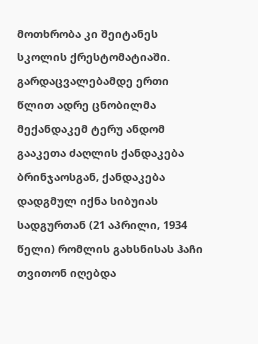მოთხრობა კი შეიტანეს სკოლის ქრესტომატიაში. გარდაცვალებამდე ერთი წლით ადრე ცნობილმა მექანდაკემ ტერუ ანდომ გააკეთა ძაღლის ქანდაკება ბრინჯაოსგან, ქანდაკება დადგმულ იქნა სიბუიას სადგურთან (21 აპრილი, 1934 წელი) რომლის გახსნისას ჰაჩი თვითონ იღებდა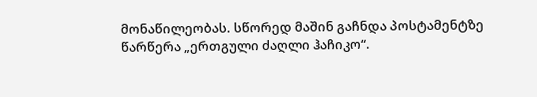მონაწილეობას. სწორედ მაშინ გაჩნდა პოსტამენტზე წარწერა „ერთგული ძაღლი ჰაჩიკო“.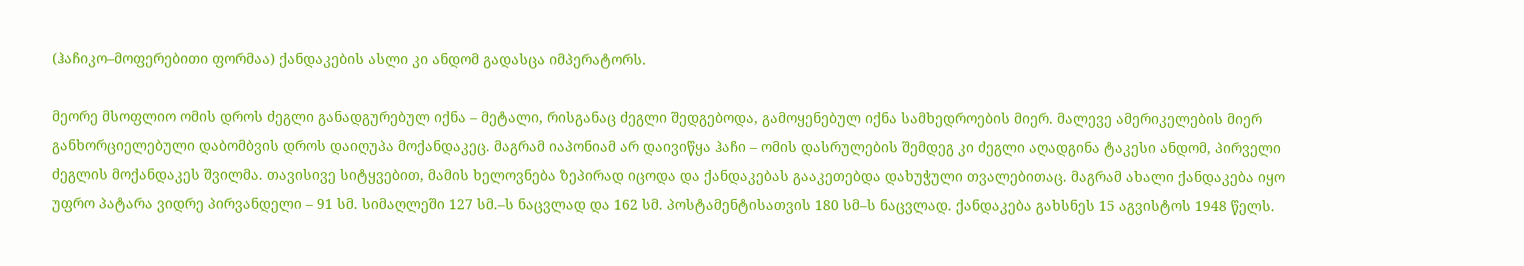(ჰაჩიკო–მოფერებითი ფორმაა) ქანდაკების ასლი კი ანდომ გადასცა იმპერატორს.

მეორე მსოფლიო ომის დროს ძეგლი განადგურებულ იქნა – მეტალი, რისგანაც ძეგლი შედგებოდა, გამოყენებულ იქნა სამხედროების მიერ. მალევე ამერიკელების მიერ განხორციელებული დაბომბვის დროს დაიღუპა მოქანდაკეც. მაგრამ იაპონიამ არ დაივიწყა ჰაჩი – ომის დასრულების შემდეგ კი ძეგლი აღადგინა ტაკესი ანდომ, პირველი ძეგლის მოქანდაკეს შვილმა. თავისივე სიტყვებით, მამის ხელოვნება ზეპირად იცოდა და ქანდაკებას გააკეთებდა დახუჭული თვალებითაც. მაგრამ ახალი ქანდაკება იყო უფრო პატარა ვიდრე პირვანდელი – 91 სმ. სიმაღლეში 127 სმ.–ს ნაცვლად და 162 სმ. პოსტამენტისათვის 180 სმ–ს ნაცვლად. ქანდაკება გახსნეს 15 აგვისტოს 1948 წელს.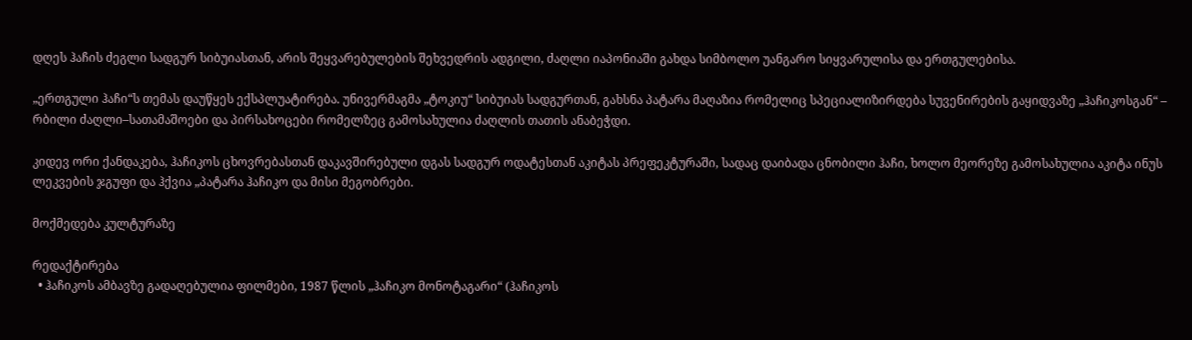დღეს ჰაჩის ძეგლი სადგურ სიბუიასთან, არის შეყვარებულების შეხვედრის ადგილი, ძაღლი იაპონიაში გახდა სიმბოლო უანგარო სიყვარულისა და ერთგულებისა.

„ერთგული ჰაჩი“ს თემას დაუწყეს ექსპლუატირება. უნივერმაგმა „ტოკიუ“ სიბუიას სადგურთან, გახსნა პატარა მაღაზია რომელიც სპეციალიზირდება სუვენირების გაყიდვაზე „ჰაჩიკოსგან“ – რბილი ძაღლი–სათამაშოები და პირსახოცები რომელზეც გამოსახულია ძაღლის თათის ანაბეჭდი.

კიდევ ორი ქანდაკება, ჰაჩიკოს ცხოვრებასთან დაკავშირებული დგას სადგურ ოდატესთან აკიტას პრეფეკტურაში, სადაც დაიბადა ცნობილი ჰაჩი, ხოლო მეორეზე გამოსახულია აკიტა ინუს ლეკვების ჯგუფი და ჰქვია „პატარა ჰაჩიკო და მისი მეგობრები.

მოქმედება კულტურაზე

რედაქტირება
  • ჰაჩიკოს ამბავზე გადაღებულია ფილმები, 1987 წლის „ჰაჩიკო მონოტაგარი“ (ჰაჩიკოს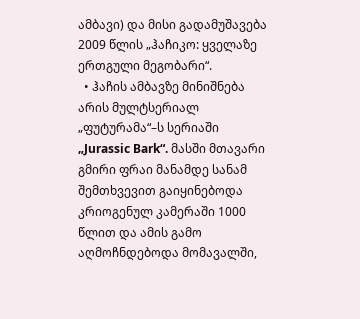ამბავი) და მისი გადამუშავება 2009 წლის „ჰაჩიკო: ყველაზე ერთგული მეგობარი“.
  • ჰაჩის ამბავზე მინიშნება არის მულტსერიალ „ფუტურამა“–ს სერიაში „Jurassic Bark“. მასში მთავარი გმირი ფრაი მანამდე სანამ შემთხვევით გაიყინებოდა კრიოგენულ კამერაში 1000 წლით და ამის გამო აღმოჩნდებოდა მომავალში,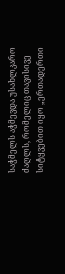საჭმელს აჭმევდა უსახლკარო ძაღლს, რომელიც თავისივე სიტყვებით იყო „ერთადერთი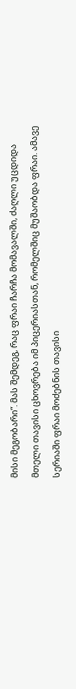მისი მეგობარი“. მას შემდეგ, რაც ფრაი ჩარჩა მომავალში, ძაღლი უცდიდა მთელი თავისი ცხოვრება იმ პიცერიასთან, რომელშიც მუშაობდა ფრაი. ამავე სერიაში ფრაი მოძებნის თავისი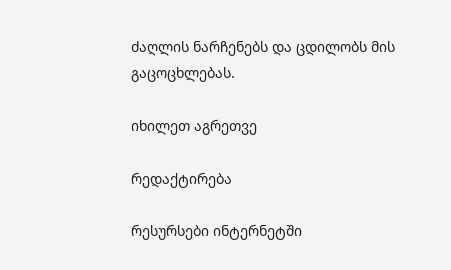ძაღლის ნარჩენებს და ცდილობს მის გაცოცხლებას.

იხილეთ აგრეთვე

რედაქტირება

რესურსები ინტერნეტში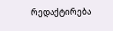რედაქტირება